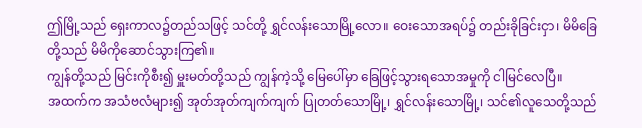ဤမြို့သည် ရှေးကာလ၌တည်သဖြင့် သင်တို့ ရွှင်လန်းသောမြို့လော။ ဝေးသောအရပ်၌ တည်းခိုခြင်းငှာ၊ မိမိခြေတို့သည် မိမိကိုဆောင်သွားကြ၏။
ကျွန်တို့သည် မြင်းကိုစီး၍ မှူးမတ်တို့သည် ကျွန်ကဲ့သို့ မြေပေါ်မှာ ခြေဖြင့်သွားရသောအမှုကို ငါမြင်လေပြီ။
အထက်က အသံဗလံများ၍ အုတ်အုတ်ကျက်ကျက် ပြုတတ်သောမြို့၊ ရွှင်လန်းသောမြို့၊ သင်၏လူသေတို့သည်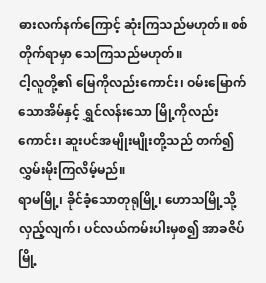ဓားလက်နက်ကြောင့် ဆုံးကြသည်မဟုတ်။ စစ်တိုက်ရာမှာ သေကြသည်မဟုတ်။
ငါ့လူတို့၏ မြေကိုလည်းကောင်း၊ ဝမ်းမြောက်သောအိမ်နှင့် ရွှင်လန်းသော မြို့ကိုလည်းကောင်း၊ ဆူးပင်အမျိုးမျိုးတို့သည် တက်၍ လွှမ်းမိုးကြလိမ့်မည်။
ရာမမြို့၊ ခိုင်ခံ့သောတုရုမြို့၊ ဟောသမြို့သို့လှည့်လျက်၊ ပင်လယ်ကမ်းပါးမှစ၍ အာခဇိပ်မြို့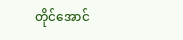တိုင်အောင်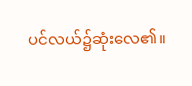ပင်လယ်၌ဆုံးလေ၏။